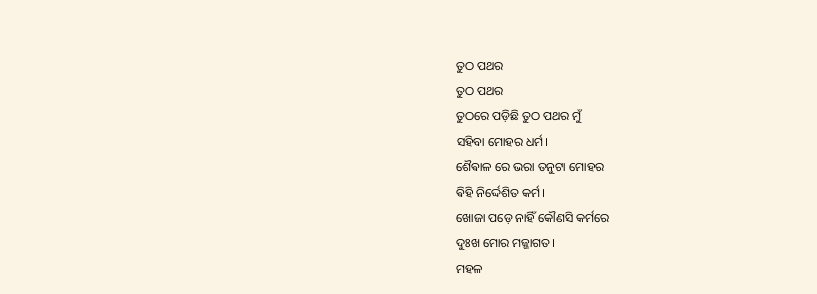ତୁଠ ପଥର
ତୁଠ ପଥର
ତୁଠରେ ପଡ଼ିଛି ତୁଠ ପଥର ମୁଁ
ସହିବା ମୋହର ଧର୍ମ।
ଶୈଵାଳ ରେ ଭରା ତନୁଟା ମୋହର
ଵିହି ନିର୍ଦ୍ଦେଶିତ କର୍ମ।
ଖୋଜା ପଡ଼େ ନାହିଁ କୌଣସି କର୍ମରେ
ଦୁଃଖ ମୋର ମଜ୍ଜାଗତ।
ମହଳ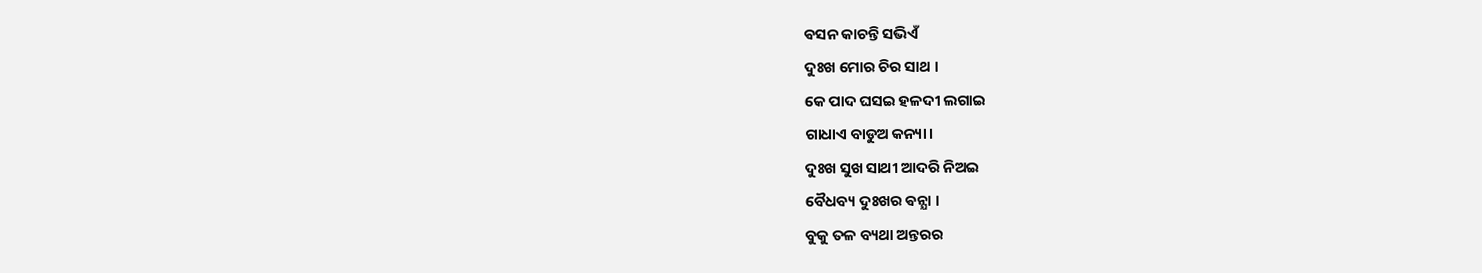ଵସନ କାଚନ୍ତି ସଭିଏଁ
ଦୁଃଖ ମୋର ଚିର ସାଥ ।
କେ ପାଦ ଘସଇ ହଳଦୀ ଲଗାଇ
ଗାଧାଏ ବାଡୁଅ କନ୍ୟା।
ଦୁଃଖ ସୁଖ ସାଥୀ ଆଦରି ନିଅଇ
ବୈଧବ୍ୟ ଦୁଃଖର ଵନ୍ଯା ।
ବୁକୁ ତଳ ବ୍ୟଥା ଅନ୍ତରର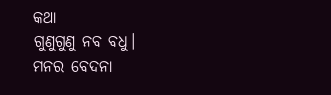କଥା
ଗୁଣୁଗୁଣୁ ନବ ବଧୁ।
ମନର ବେଦନା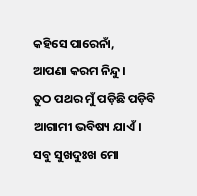କହିସେ ପାରେନାଁ,
ଆପଣା କରମ ନିନ୍ଦୁ।
ତୁଠ ପଥର ମୁଁ ପଡ଼ିଛି ପଡ଼ିବି
ଆଗାମୀ ଭବିଷ୍ୟ ଯାଏଁ।
ସବୁ ସୁଖଦୁଃଖ ମୋ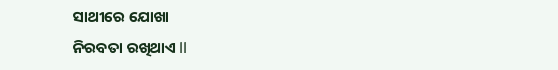ସାଥୀରେ ଯୋଖା
ନିରବତା ରଖିଥାଏ ll